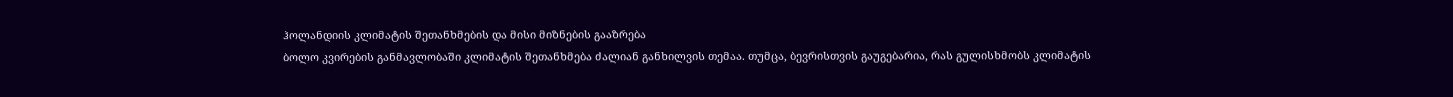ჰოლანდიის კლიმატის შეთანხმების და მისი მიზნების გააზრება
ბოლო კვირების განმავლობაში კლიმატის შეთანხმება ძალიან განხილვის თემაა. თუმცა, ბევრისთვის გაუგებარია, რას გულისხმობს კლიმატის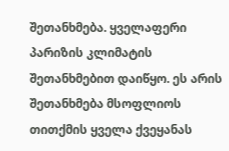შეთანხმება. ყველაფერი პარიზის კლიმატის შეთანხმებით დაიწყო. ეს არის შეთანხმება მსოფლიოს თითქმის ყველა ქვეყანას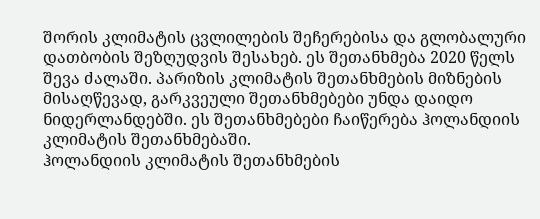შორის კლიმატის ცვლილების შეჩერებისა და გლობალური დათბობის შეზღუდვის შესახებ. ეს შეთანხმება 2020 წელს შევა ძალაში. პარიზის კლიმატის შეთანხმების მიზნების მისაღწევად, გარკვეული შეთანხმებები უნდა დაიდო ნიდერლანდებში. ეს შეთანხმებები ჩაიწერება ჰოლანდიის კლიმატის შეთანხმებაში.
ჰოლანდიის კლიმატის შეთანხმების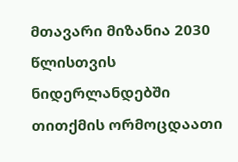მთავარი მიზანია 2030 წლისთვის ნიდერლანდებში თითქმის ორმოცდაათი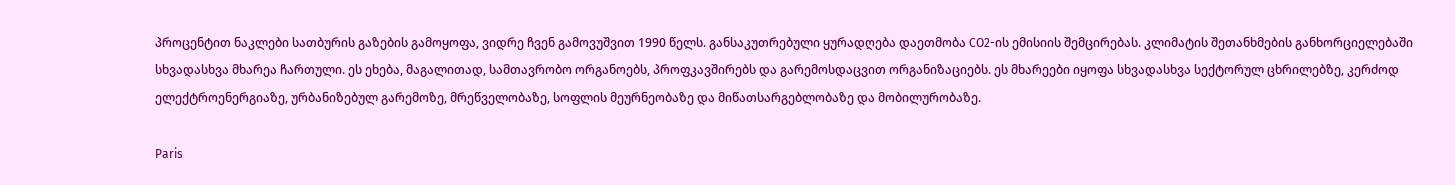პროცენტით ნაკლები სათბურის გაზების გამოყოფა, ვიდრე ჩვენ გამოვუშვით 1990 წელს. განსაკუთრებული ყურადღება დაეთმობა CO2-ის ემისიის შემცირებას. კლიმატის შეთანხმების განხორციელებაში სხვადასხვა მხარეა ჩართული. ეს ეხება, მაგალითად, სამთავრობო ორგანოებს, პროფკავშირებს და გარემოსდაცვით ორგანიზაციებს. ეს მხარეები იყოფა სხვადასხვა სექტორულ ცხრილებზე, კერძოდ ელექტროენერგიაზე, ურბანიზებულ გარემოზე, მრეწველობაზე, სოფლის მეურნეობაზე და მიწათსარგებლობაზე და მობილურობაზე.

Paris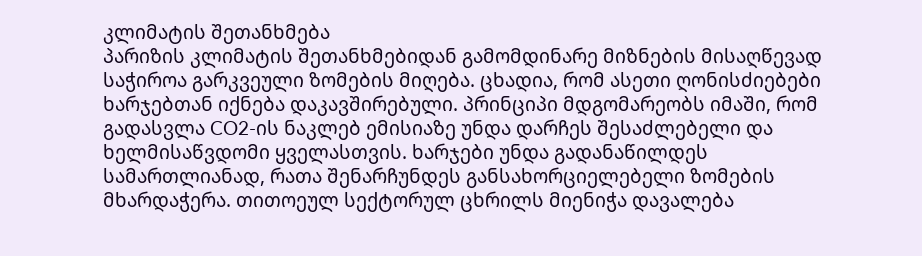კლიმატის შეთანხმება
პარიზის კლიმატის შეთანხმებიდან გამომდინარე მიზნების მისაღწევად საჭიროა გარკვეული ზომების მიღება. ცხადია, რომ ასეთი ღონისძიებები ხარჯებთან იქნება დაკავშირებული. პრინციპი მდგომარეობს იმაში, რომ გადასვლა CO2-ის ნაკლებ ემისიაზე უნდა დარჩეს შესაძლებელი და ხელმისაწვდომი ყველასთვის. ხარჯები უნდა გადანაწილდეს სამართლიანად, რათა შენარჩუნდეს განსახორციელებელი ზომების მხარდაჭერა. თითოეულ სექტორულ ცხრილს მიენიჭა დავალება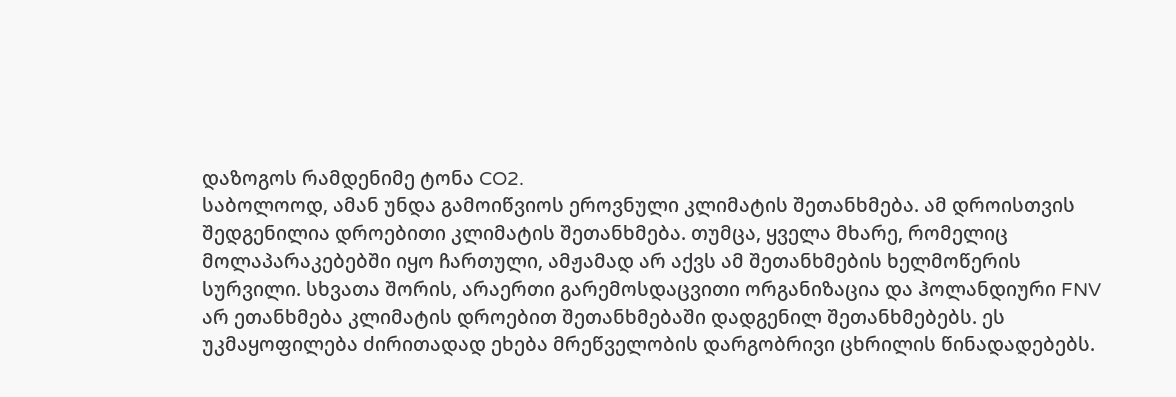დაზოგოს რამდენიმე ტონა CO2.
საბოლოოდ, ამან უნდა გამოიწვიოს ეროვნული კლიმატის შეთანხმება. ამ დროისთვის შედგენილია დროებითი კლიმატის შეთანხმება. თუმცა, ყველა მხარე, რომელიც მოლაპარაკებებში იყო ჩართული, ამჟამად არ აქვს ამ შეთანხმების ხელმოწერის სურვილი. სხვათა შორის, არაერთი გარემოსდაცვითი ორგანიზაცია და ჰოლანდიური FNV არ ეთანხმება კლიმატის დროებით შეთანხმებაში დადგენილ შეთანხმებებს. ეს უკმაყოფილება ძირითადად ეხება მრეწველობის დარგობრივი ცხრილის წინადადებებს.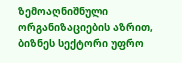ზემოაღნიშნული ორგანიზაციების აზრით, ბიზნეს სექტორი უფრო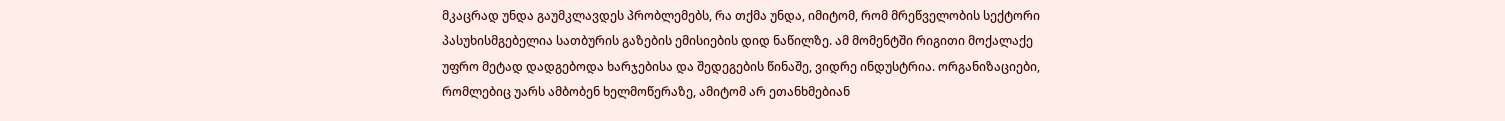მკაცრად უნდა გაუმკლავდეს პრობლემებს, რა თქმა უნდა, იმიტომ, რომ მრეწველობის სექტორი პასუხისმგებელია სათბურის გაზების ემისიების დიდ ნაწილზე. ამ მომენტში რიგითი მოქალაქე უფრო მეტად დადგებოდა ხარჯებისა და შედეგების წინაშე, ვიდრე ინდუსტრია. ორგანიზაციები, რომლებიც უარს ამბობენ ხელმოწერაზე, ამიტომ არ ეთანხმებიან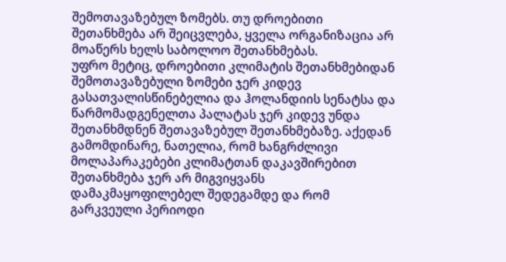შემოთავაზებულ ზომებს. თუ დროებითი შეთანხმება არ შეიცვლება, ყველა ორგანიზაცია არ მოაწერს ხელს საბოლოო შეთანხმებას.
უფრო მეტიც, დროებითი კლიმატის შეთანხმებიდან შემოთავაზებული ზომები ჯერ კიდევ გასათვალისწინებელია და ჰოლანდიის სენატსა და წარმომადგენელთა პალატას ჯერ კიდევ უნდა შეთანხმდნენ შეთავაზებულ შეთანხმებაზე. აქედან გამომდინარე, ნათელია, რომ ხანგრძლივი მოლაპარაკებები კლიმატთან დაკავშირებით შეთანხმება ჯერ არ მიგვიყვანს დამაკმაყოფილებელ შედეგამდე და რომ გარკვეული პერიოდი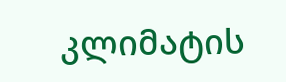კლიმატის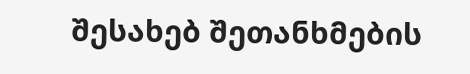შესახებ შეთანხმების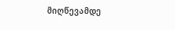მიღწევამდე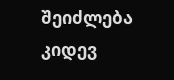შეიძლება კიდევ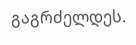გაგრძელდეს.